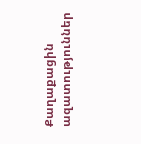Քաղաքացին ազատություններ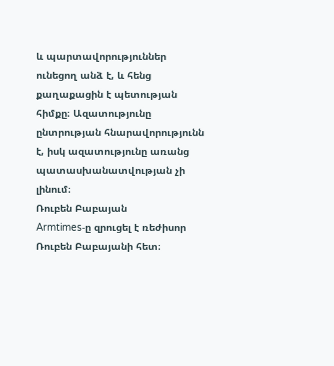և պարտավորություններ ունեցող անձ է, և հենց քաղաքացին է պետության հիմքը։ Ազատությունը ընտրության հնարավորությունն է, իսկ ազատությունը առանց պատասխանատվության չի լինում։
Ռուբեն Բաբայան
Armtimes‑ը զրուցել է ռեժիսոր Ռուբեն Բաբայանի հետ։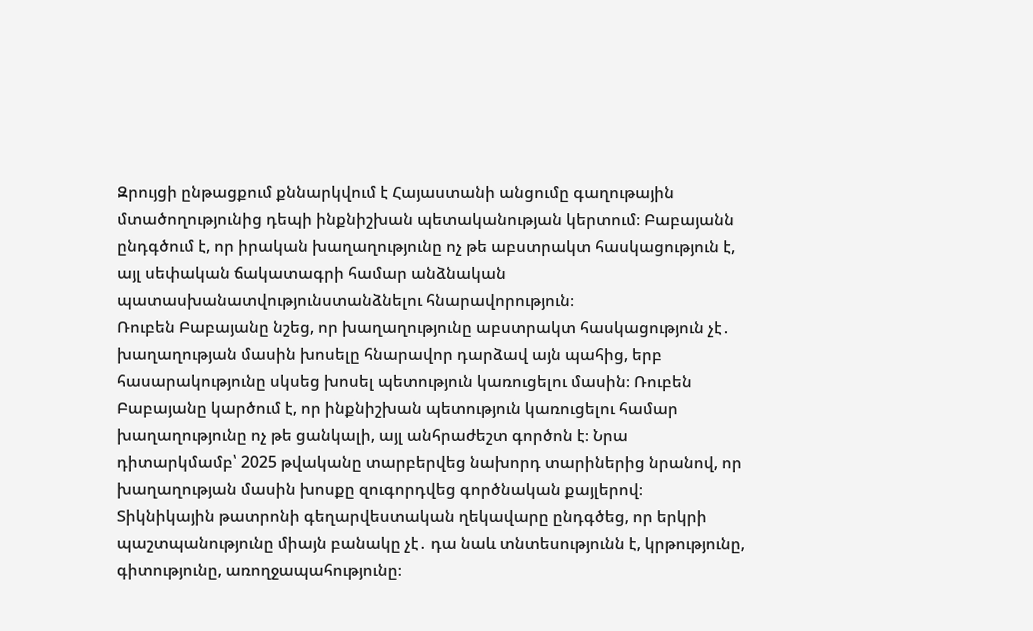Զրույցի ընթացքում քննարկվում է Հայաստանի անցումը գաղութային մտածողությունից դեպի ինքնիշխան պետականության կերտում։ Բաբայանն ընդգծում է, որ իրական խաղաղությունը ոչ թե աբստրակտ հասկացություն է, այլ սեփական ճակատագրի համար անձնական պատասխանատվությունստանձնելու հնարավորություն։
Ռուբեն Բաբայանը նշեց, որ խաղաղությունը աբստրակտ հասկացություն չէ․ խաղաղության մասին խոսելը հնարավոր դարձավ այն պահից, երբ հասարակությունը սկսեց խոսել պետություն կառուցելու մասին։ Ռուբեն Բաբայանը կարծում է, որ ինքնիշխան պետություն կառուցելու համար խաղաղությունը ոչ թե ցանկալի, այլ անհրաժեշտ գործոն է։ Նրա դիտարկմամբ՝ 2025 թվականը տարբերվեց նախորդ տարիներից նրանով, որ խաղաղության մասին խոսքը զուգորդվեց գործնական քայլերով։
Տիկնիկային թատրոնի գեղարվեստական ղեկավարը ընդգծեց, որ երկրի պաշտպանությունը միայն բանակը չէ․ դա նաև տնտեսությունն է, կրթությունը, գիտությունը, առողջապահությունը։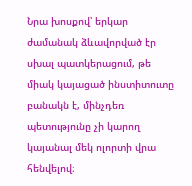Նրա խոսքով՝ երկար ժամանակ ձևավորված էր սխալ պատկերացում, թե միակ կայացած ինստիտուտը բանակն է, մինչդեռ պետությունը չի կարող կայանալ մեկ ոլորտի վրա հենվելով։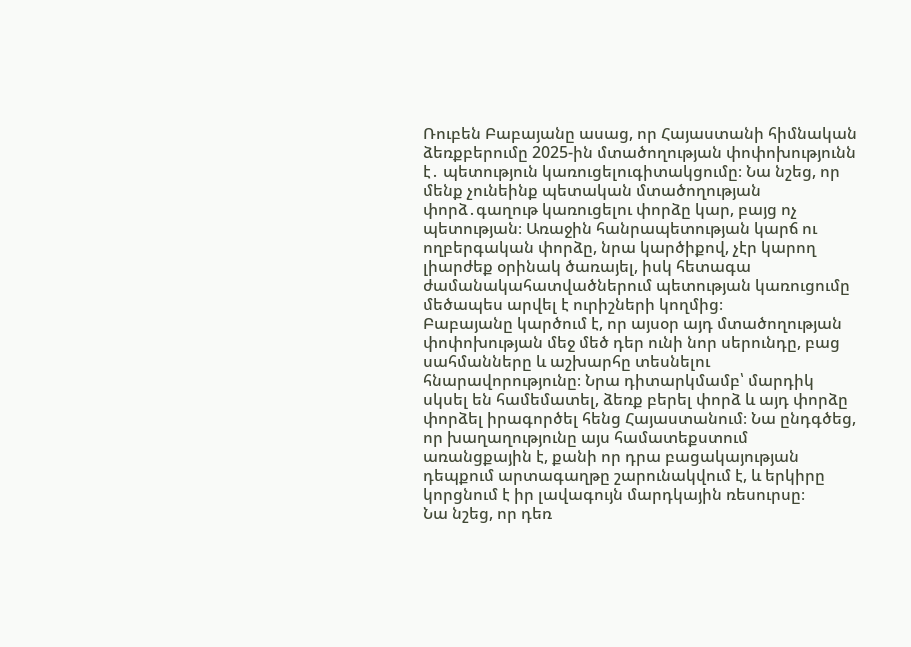Ռուբեն Բաբայանը ասաց, որ Հայաստանի հիմնական ձեռքբերումը 2025-ին մտածողության փոփոխությունն է․ պետություն կառուցելուգիտակցումը։ Նա նշեց, որ մենք չունեինք պետական մտածողության փորձ․գաղութ կառուցելու փորձը կար, բայց ոչ պետության։ Առաջին հանրապետության կարճ ու ողբերգական փորձը, նրա կարծիքով, չէր կարող լիարժեք օրինակ ծառայել, իսկ հետագա ժամանակահատվածներում պետության կառուցումը մեծապես արվել է ուրիշների կողմից։
Բաբայանը կարծում է, որ այսօր այդ մտածողության փոփոխության մեջ մեծ դեր ունի նոր սերունդը, բաց սահմանները և աշխարհը տեսնելու հնարավորությունը։ Նրա դիտարկմամբ՝ մարդիկ սկսել են համեմատել, ձեռք բերել փորձ և այդ փորձը փորձել իրագործել հենց Հայաստանում։ Նա ընդգծեց, որ խաղաղությունը այս համատեքստում առանցքային է, քանի որ դրա բացակայության դեպքում արտագաղթը շարունակվում է, և երկիրը կորցնում է իր լավագույն մարդկային ռեսուրսը։
Նա նշեց, որ դեռ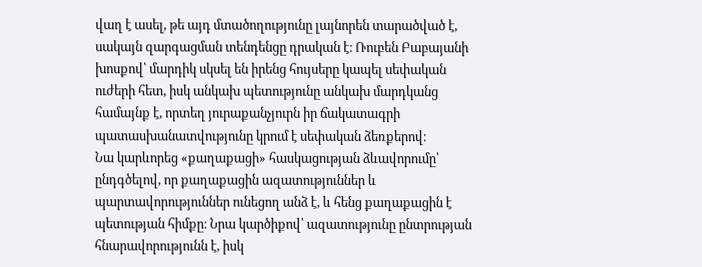վաղ է ասել, թե այդ մտածողությունը լայնորեն տարածված է, սակայն զարգացման տենդենցը դրական է։ Ռուբեն Բաբայանի խոսքով՝ մարդիկ սկսել են իրենց հույսերը կապել սեփական ուժերի հետ, իսկ անկախ պետությունը անկախ մարդկանց համայնք է, որտեղ յուրաքանչյուրն իր ճակատագրի պատասխանատվությունը կրում է սեփական ձեռքերով։
Նա կարևորեց «քաղաքացի» հասկացության ձևավորումը՝ ընդգծելով, որ քաղաքացին ազատություններ և պարտավորություններ ունեցող անձ է, և հենց քաղաքացին է պետության հիմքը։ Նրա կարծիքով՝ ազատությունը ընտրության հնարավորությունն է, իսկ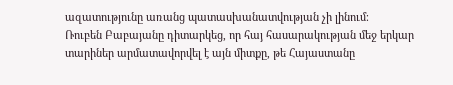ազատությունը առանց պատասխանատվության չի լինում։
Ռուբեն Բաբայանը դիտարկեց, որ հայ հասարակության մեջ երկար տարիներ արմատավորվել է այն միտքը, թե Հայաստանը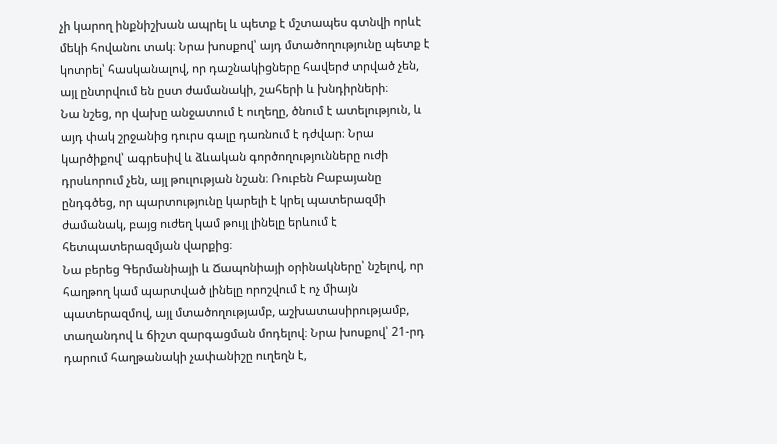չի կարող ինքնիշխան ապրել և պետք է մշտապես գտնվի որևէ մեկի հովանու տակ։ Նրա խոսքով՝ այդ մտածողությունը պետք է կոտրել՝ հասկանալով, որ դաշնակիցները հավերժ տրված չեն, այլ ընտրվում են ըստ ժամանակի, շահերի և խնդիրների։
Նա նշեց, որ վախը անջատում է ուղեղը, ծնում է ատելություն, և այդ փակ շրջանից դուրս գալը դառնում է դժվար։ Նրա կարծիքով՝ ագրեսիվ և ձևական գործողությունները ուժի դրսևորում չեն, այլ թուլության նշան։ Ռուբեն Բաբայանը ընդգծեց, որ պարտությունը կարելի է կրել պատերազմի ժամանակ, բայց ուժեղ կամ թույլ լինելը երևում է հետպատերազմյան վարքից։
Նա բերեց Գերմանիայի և Ճապոնիայի օրինակները՝ նշելով, որ հաղթող կամ պարտված լինելը որոշվում է ոչ միայն պատերազմով, այլ մտածողությամբ, աշխատասիրությամբ, տաղանդով և ճիշտ զարգացման մոդելով։ Նրա խոսքով՝ 21-րդ դարում հաղթանակի չափանիշը ուղեղն է,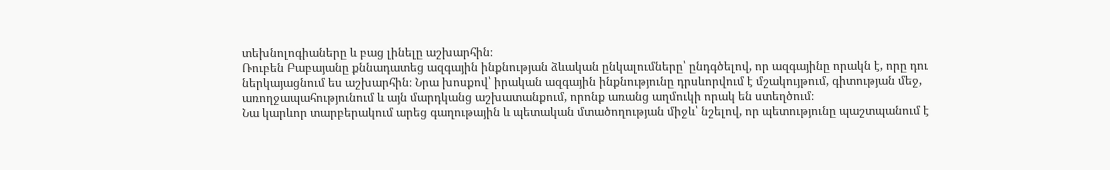տեխնոլոգիաները և բաց լինելը աշխարհին։
Ռուբեն Բաբայանը քննադատեց ազգային ինքնության ձևական ընկալումները՝ ընդգծելով, որ ազգայինը որակն է, որը դու ներկայացնում ես աշխարհին։ Նրա խոսքով՝ իրական ազգային ինքնությունը դրսևորվում է մշակույթում, գիտության մեջ, առողջապահությունում և այն մարդկանց աշխատանքում, որոնք առանց աղմուկի որակ են ստեղծում։
Նա կարևոր տարբերակում արեց գաղութային և պետական մտածողության միջև՝ նշելով, որ պետությունը պաշտպանում է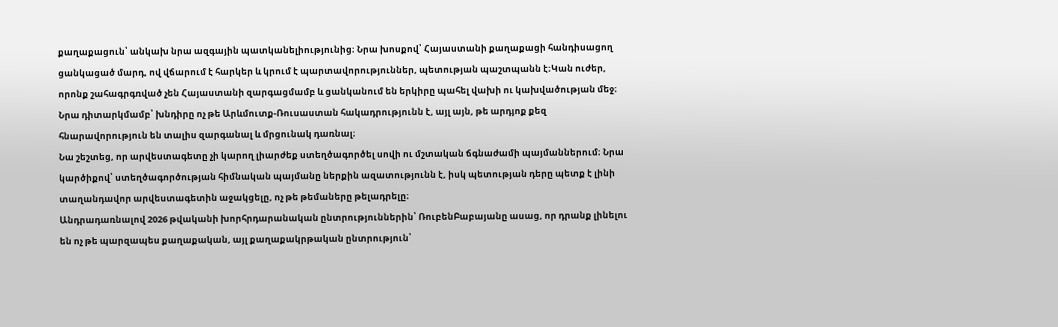քաղաքացուն՝ անկախ նրա ազգային պատկանելիությունից։ Նրա խոսքով՝ Հայաստանի քաղաքացի հանդիսացող ցանկացած մարդ, ով վճարում է հարկեր և կրում է պարտավորություններ, պետության պաշտպանն է։Կան ուժեր, որոնք շահագրգռված չեն Հայաստանի զարգացմամբ և ցանկանում են երկիրը պահել վախի ու կախվածության մեջ։ Նրա դիտարկմամբ՝ խնդիրը ոչ թե Արևմուտք-Ռուսաստան հակադրությունն է, այլ այն, թե արդյոք քեզ հնարավորություն են տալիս զարգանալ և մրցունակ դառնալ։
Նա շեշտեց, որ արվեստագետը չի կարող լիարժեք ստեղծագործել սովի ու մշտական ճգնաժամի պայմաններում։ Նրա կարծիքով՝ ստեղծագործության հիմնական պայմանը ներքին ազատությունն է, իսկ պետության դերը պետք է լինի տաղանդավոր արվեստագետին աջակցելը, ոչ թե թեմաները թելադրելը։
Անդրադառնալով 2026 թվականի խորհրդարանական ընտրություններին՝ ՌուբենԲաբայանը ասաց, որ դրանք լինելու են ոչ թե պարզապես քաղաքական, այլ քաղաքակրթական ընտրություն՝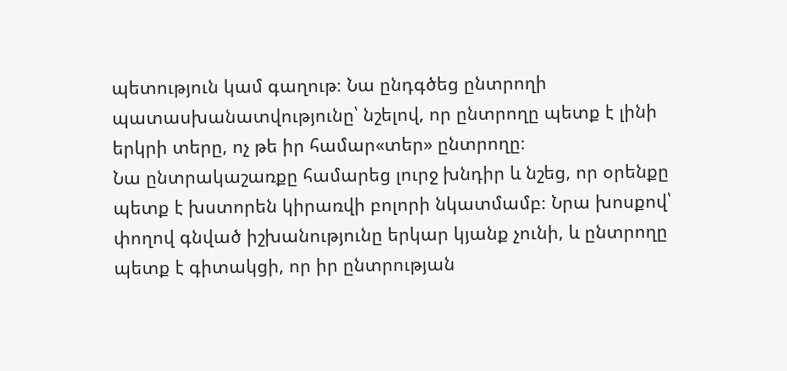պետություն կամ գաղութ։ Նա ընդգծեց ընտրողի պատասխանատվությունը՝ նշելով, որ ընտրողը պետք է լինի երկրի տերը, ոչ թե իր համար«տեր» ընտրողը։
Նա ընտրակաշառքը համարեց լուրջ խնդիր և նշեց, որ օրենքը պետք է խստորեն կիրառվի բոլորի նկատմամբ։ Նրա խոսքով՝ փողով գնված իշխանությունը երկար կյանք չունի, և ընտրողը պետք է գիտակցի, որ իր ընտրության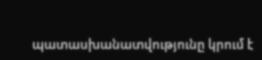պատասխանատվությունը կրում է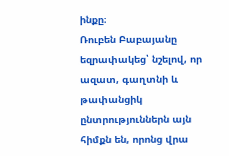ինքը։
Ռուբեն Բաբայանը եզրափակեց՝ նշելով, որ ազատ, գաղտնի և թափանցիկ ընտրություններն այն հիմքն են, որոնց վրա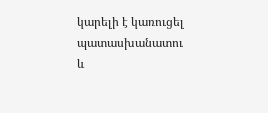կարելի է կառուցել պատասխանատու և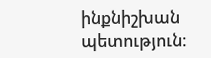ինքնիշխան պետություն։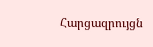Հարցազրույցն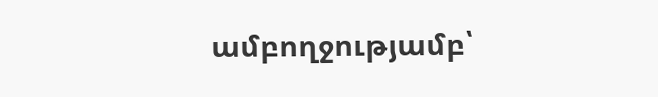ամբողջությամբ՝